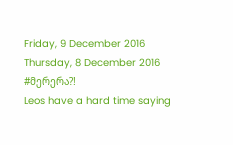Friday, 9 December 2016
Thursday, 8 December 2016
#მერერა?!
Leos have a hard time saying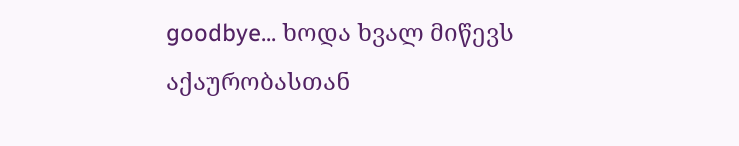goodbye... ხოდა ხვალ მიწევს აქაურობასთან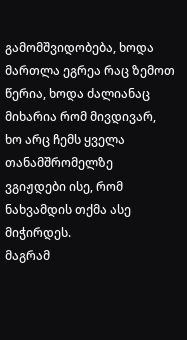გამომშვიდობება, ხოდა მართლა ეგრეა რაც ზემოთ წერია, ხოდა ძალიანაც მიხარია რომ მივდივარ, ხო არც ჩემს ყველა თანამშრომელზე ვგიჟდები ისე, რომ ნახვამდის თქმა ასე მიჭირდეს.
მაგრამ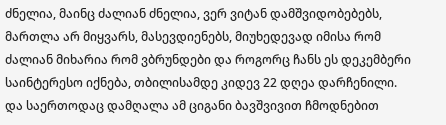ძნელია, მაინც ძალიან ძნელია, ვერ ვიტან დამშვიდობებებს, მართლა არ მიყვარს, მასევდიენებს, მიუხედევად იმისა რომ ძალიან მიხარია რომ ვბრუნდები და როგორც ჩანს ეს დეკემბერი საინტერესო იქნება, თბილისამდე კიდევ 22 დღეა დარჩენილი.
და საერთოდაც დამღალა ამ ციგანი ბავშვივით ჩმოდნებით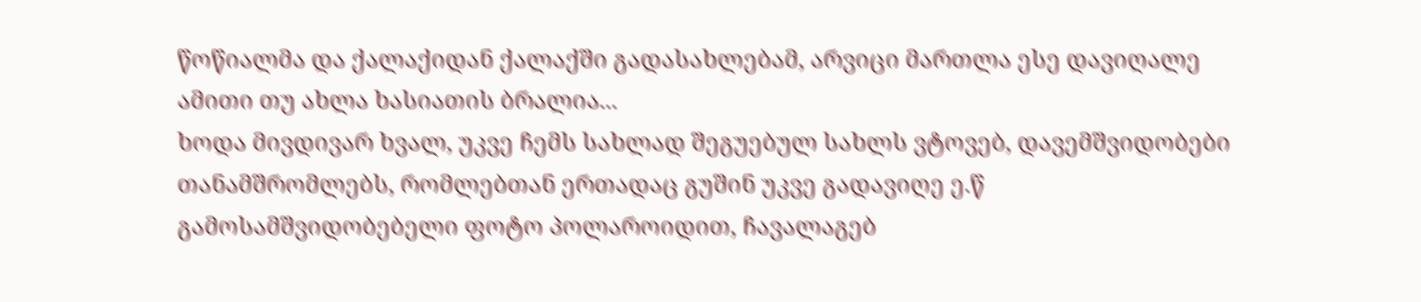წოწიალმა და ქალაქიდან ქალაქში გადასახლებამ, არვიცი მართლა ესე დავიღალე ამითი თუ ახლა ხასიათის ბრალია...
ხოდა მივდივარ ხვალ, უკვე ჩემს სახლად შეგუებულ სახლს ვტოვებ, დავემშვიდობები თანამშრომლებს, რომლებთან ერთადაც გუშინ უკვე გადავიღე ე.წ გამოსამშვიდობებელი ფოტო პოლაროიდით, ჩავალაგებ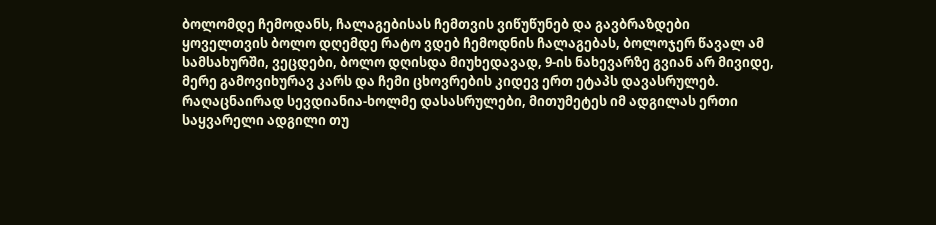ბოლომდე ჩემოდანს, ჩალაგებისას ჩემთვის ვიწუწუნებ და გავბრაზდები ყოველთვის ბოლო დღემდე რატო ვდებ ჩემოდნის ჩალაგებას, ბოლოჯერ წავალ ამ სამსახურში, ვეცდები, ბოლო დღისდა მიუხედავად, 9-ის ნახევარზე გვიან არ მივიდე, მერე გამოვიხურავ კარს და ჩემი ცხოვრების კიდევ ერთ ეტაპს დავასრულებ.
რაღაცნაირად სევდიანია-ხოლმე დასასრულები, მითუმეტეს იმ ადგილას ერთი საყვარელი ადგილი თუ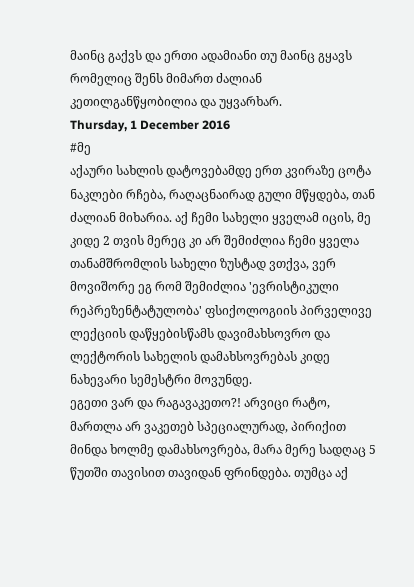მაინც გაქვს და ერთი ადამიანი თუ მაინც გყავს რომელიც შენს მიმართ ძალიან კეთილგანწყობილია და უყვარხარ.
Thursday, 1 December 2016
#მე
აქაური სახლის დატოვებამდე ერთ კვირაზე ცოტა ნაკლები რჩება, რაღაცნაირად გული მწყდება, თან ძალიან მიხარია. აქ ჩემი სახელი ყველამ იცის, მე კიდე 2 თვის მერეც კი არ შემიძლია ჩემი ყველა თანამშრომლის სახელი ზუსტად ვთქვა, ვერ მოვიშორე ეგ რომ შემიძლია 'ევრისტიკული რეპრეზენტატულობა' ფსიქოლოგიის პირველივე ლექციის დაწყებისწამს დავიმახსოვრო და ლექტორის სახელის დამახსოვრებას კიდე ნახევარი სემესტრი მოვუნდე.
ეგეთი ვარ და რაგავაკეთო?! არვიცი რატო, მართლა არ ვაკეთებ სპეციალურად, პირიქით მინდა ხოლმე დამახსოვრება, მარა მერე სადღაც 5 წუთში თავისით თავიდან ფრინდება. თუმცა აქ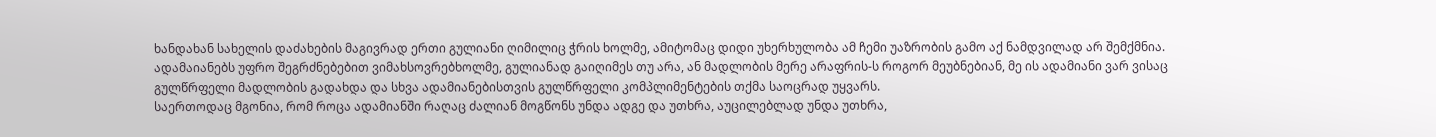ხანდახან სახელის დაძახების მაგივრად ერთი გულიანი ღიმილიც ჭრის ხოლმე, ამიტომაც დიდი უხერხულობა ამ ჩემი უაზრობის გამო აქ ნამდვილად არ შემქმნია.
ადამაიანებს უფრო შეგრძნებებით ვიმახსოვრებხოლმე, გულიანად გაიღიმეს თუ არა, ან მადლობის მერე არაფრის-ს როგორ მეუბნებიან, მე ის ადამიანი ვარ ვისაც გულწრფელი მადლობის გადახდა და სხვა ადამიანებისთვის გულწრფელი კომპლიმენტების თქმა საოცრად უყვარს.
საერთოდაც მგონია, რომ როცა ადამიანში რაღაც ძალიან მოგწონს უნდა ადგე და უთხრა, აუცილებლად უნდა უთხრა,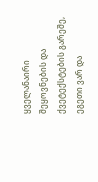ყველანაირი შეყოვნების და ქვეტექსტების გარეშე,
ეგეთი ვარ და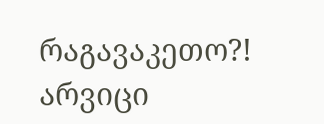რაგავაკეთო?! არვიცი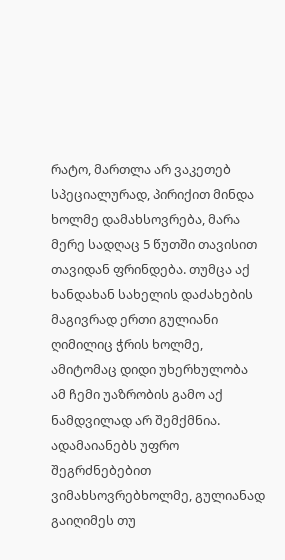რატო, მართლა არ ვაკეთებ სპეციალურად, პირიქით მინდა ხოლმე დამახსოვრება, მარა მერე სადღაც 5 წუთში თავისით თავიდან ფრინდება. თუმცა აქ ხანდახან სახელის დაძახების მაგივრად ერთი გულიანი ღიმილიც ჭრის ხოლმე, ამიტომაც დიდი უხერხულობა ამ ჩემი უაზრობის გამო აქ ნამდვილად არ შემქმნია.
ადამაიანებს უფრო შეგრძნებებით ვიმახსოვრებხოლმე, გულიანად გაიღიმეს თუ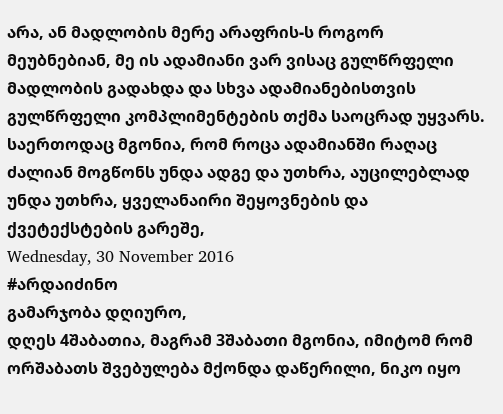არა, ან მადლობის მერე არაფრის-ს როგორ მეუბნებიან, მე ის ადამიანი ვარ ვისაც გულწრფელი მადლობის გადახდა და სხვა ადამიანებისთვის გულწრფელი კომპლიმენტების თქმა საოცრად უყვარს.
საერთოდაც მგონია, რომ როცა ადამიანში რაღაც ძალიან მოგწონს უნდა ადგე და უთხრა, აუცილებლად უნდა უთხრა, ყველანაირი შეყოვნების და ქვეტექსტების გარეშე,
Wednesday, 30 November 2016
#არდაიძინო
გამარჯობა დღიურო,
დღეს 4შაბათია, მაგრამ 3შაბათი მგონია, იმიტომ რომ ორშაბათს შვებულება მქონდა დაწერილი, ნიკო იყო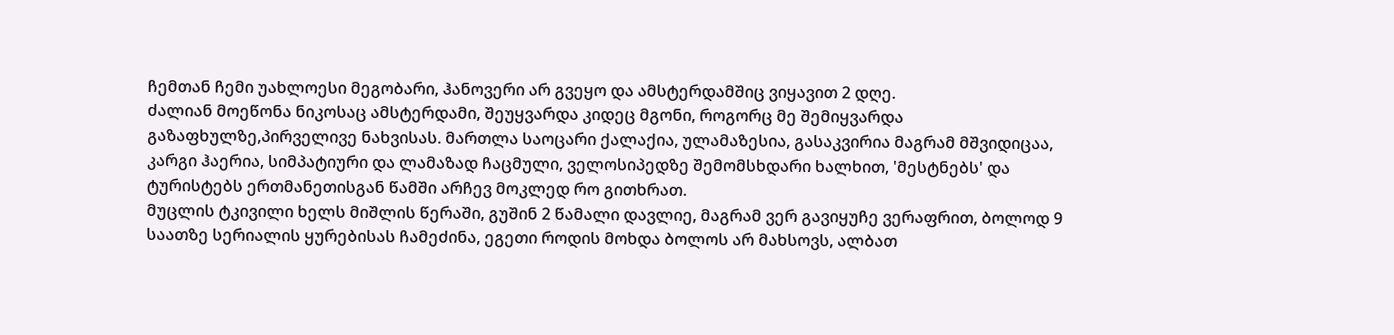ჩემთან ჩემი უახლოესი მეგობარი, ჰანოვერი არ გვეყო და ამსტერდამშიც ვიყავით 2 დღე.
ძალიან მოეწონა ნიკოსაც ამსტერდამი, შეუყვარდა კიდეც მგონი, როგორც მე შემიყვარდა გაზაფხულზე,პირველივე ნახვისას. მართლა საოცარი ქალაქია, ულამაზესია, გასაკვირია მაგრამ მშვიდიცაა, კარგი ჰაერია, სიმპატიური და ლამაზად ჩაცმული, ველოსიპედზე შემომსხდარი ხალხით, 'მესტნებს' და ტურისტებს ერთმანეთისგან წამში არჩევ მოკლედ რო გითხრათ.
მუცლის ტკივილი ხელს მიშლის წერაში, გუშინ 2 წამალი დავლიე, მაგრამ ვერ გავიყუჩე ვერაფრით, ბოლოდ 9 საათზე სერიალის ყურებისას ჩამეძინა, ეგეთი როდის მოხდა ბოლოს არ მახსოვს, ალბათ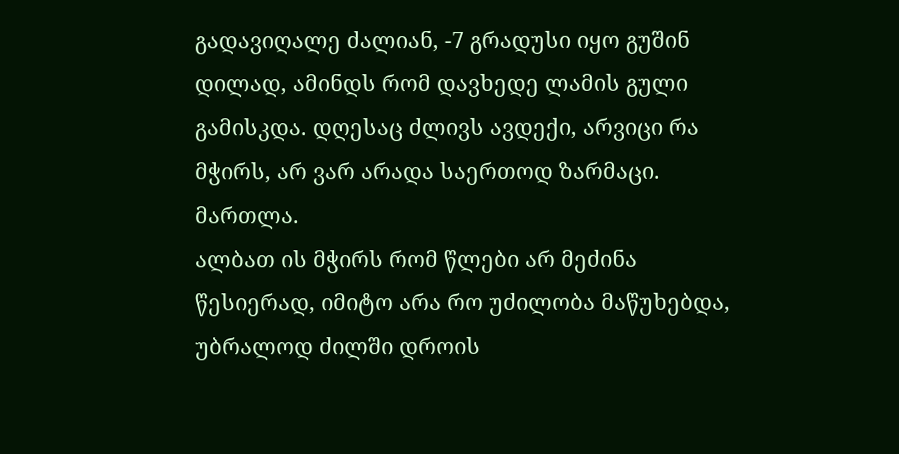გადავიღალე ძალიან, -7 გრადუსი იყო გუშინ დილად, ამინდს რომ დავხედე ლამის გული გამისკდა. დღესაც ძლივს ავდექი, არვიცი რა მჭირს, არ ვარ არადა საერთოდ ზარმაცი. მართლა.
ალბათ ის მჭირს რომ წლები არ მეძინა წესიერად, იმიტო არა რო უძილობა მაწუხებდა, უბრალოდ ძილში დროის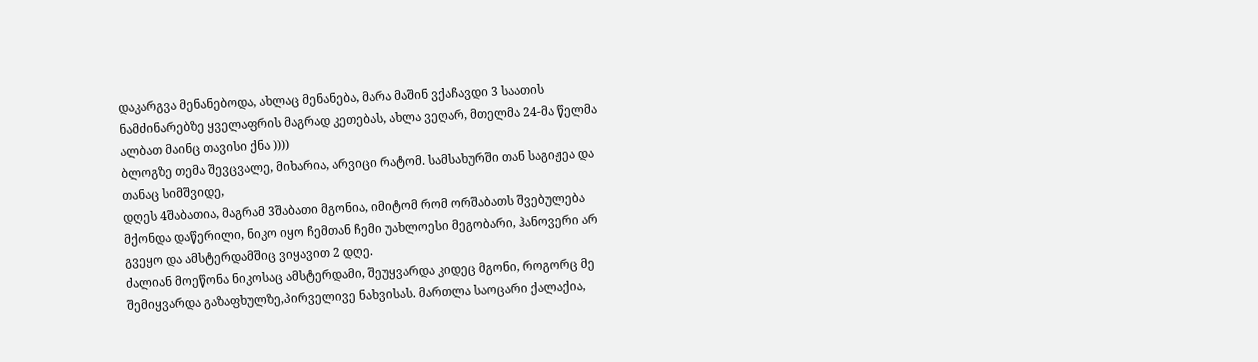დაკარგვა მენანებოდა, ახლაც მენანება, მარა მაშინ ვქაჩავდი 3 საათის ნამძინარებზე ყველაფრის მაგრად კეთებას, ახლა ვეღარ, მთელმა 24-მა წელმა ალბათ მაინც თავისი ქნა ))))
ბლოგზე თემა შევცვალე, მიხარია, არვიცი რატომ. სამსახურში თან საგიჟეა და თანაც სიმშვიდე,
დღეს 4შაბათია, მაგრამ 3შაბათი მგონია, იმიტომ რომ ორშაბათს შვებულება მქონდა დაწერილი, ნიკო იყო ჩემთან ჩემი უახლოესი მეგობარი, ჰანოვერი არ გვეყო და ამსტერდამშიც ვიყავით 2 დღე.
ძალიან მოეწონა ნიკოსაც ამსტერდამი, შეუყვარდა კიდეც მგონი, როგორც მე შემიყვარდა გაზაფხულზე,პირველივე ნახვისას. მართლა საოცარი ქალაქია,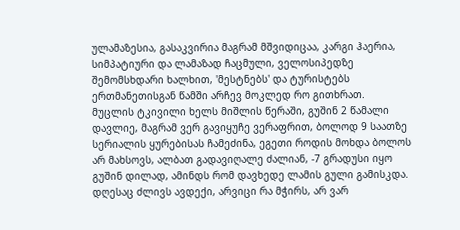ულამაზესია, გასაკვირია მაგრამ მშვიდიცაა, კარგი ჰაერია, სიმპატიური და ლამაზად ჩაცმული, ველოსიპედზე შემომსხდარი ხალხით, 'მესტნებს' და ტურისტებს ერთმანეთისგან წამში არჩევ მოკლედ რო გითხრათ.
მუცლის ტკივილი ხელს მიშლის წერაში, გუშინ 2 წამალი დავლიე, მაგრამ ვერ გავიყუჩე ვერაფრით, ბოლოდ 9 საათზე სერიალის ყურებისას ჩამეძინა, ეგეთი როდის მოხდა ბოლოს არ მახსოვს, ალბათ გადავიღალე ძალიან, -7 გრადუსი იყო გუშინ დილად, ამინდს რომ დავხედე ლამის გული გამისკდა. დღესაც ძლივს ავდექი, არვიცი რა მჭირს, არ ვარ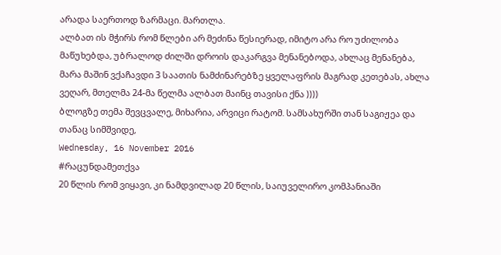არადა საერთოდ ზარმაცი. მართლა.
ალბათ ის მჭირს რომ წლები არ მეძინა წესიერად, იმიტო არა რო უძილობა მაწუხებდა, უბრალოდ ძილში დროის დაკარგვა მენანებოდა, ახლაც მენანება, მარა მაშინ ვქაჩავდი 3 საათის ნამძინარებზე ყველაფრის მაგრად კეთებას, ახლა ვეღარ, მთელმა 24-მა წელმა ალბათ მაინც თავისი ქნა ))))
ბლოგზე თემა შევცვალე, მიხარია, არვიცი რატომ. სამსახურში თან საგიჟეა და თანაც სიმშვიდე,
Wednesday, 16 November 2016
#რაცუნდამეთქვა
20 წლის რომ ვიყავი, კი ნამდვილად 20 წლის, საიუველირო კომპანიაში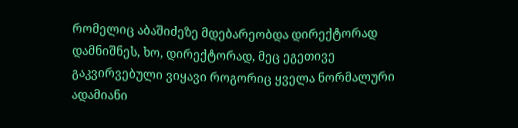რომელიც აბაშიძეზე მდებარეობდა დირექტორად დამნიშნეს, ხო, დირექტორად, მეც ეგეთივე გაკვირვებული ვიყავი როგორიც ყველა ნორმალური ადამიანი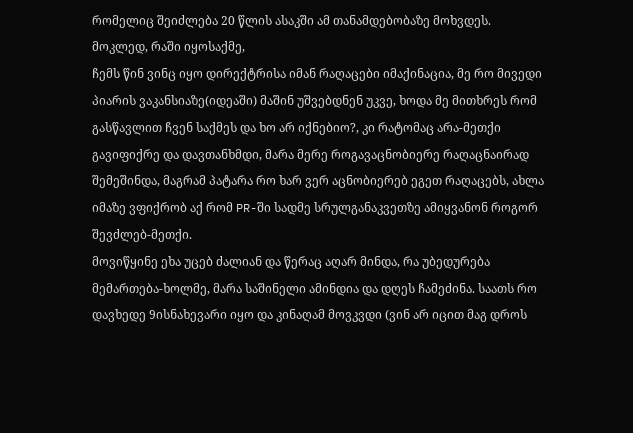რომელიც შეიძლება 20 წლის ასაკში ამ თანამდებობაზე მოხვდეს.
მოკლედ, რაში იყოსაქმე,
ჩემს წინ ვინც იყო დირექტრისა იმან რაღაცები იმაქინაცია, მე რო მივედი პიარის ვაკანსიაზე(იდეაში) მაშინ უშვებდნენ უკვე, ხოდა მე მითხრეს რომ გასწავლით ჩვენ საქმეს და ხო არ იქნებიო?, კი რატომაც არა-მეთქი გავიფიქრე და დავთანხმდი, მარა მერე როგავაცნობიერე რაღაცნაირად შემეშინდა, მაგრამ პატარა რო ხარ ვერ აცნობიერებ ეგეთ რაღაცებს, ახლა იმაზე ვფიქრობ აქ რომ PR-ში სადმე სრულგანაკვეთზე ამიყვანონ როგორ შევძლებ-მეთქი.
მოვიწყინე ეხა უცებ ძალიან და წერაც აღარ მინდა, რა უბედურება მემართება-ხოლმე, მარა საშინელი ამინდია და დღეს ჩამეძინა. საათს რო დავხედე 9ისნახევარი იყო და კინაღამ მოვკვდი (ვინ არ იცით მაგ დროს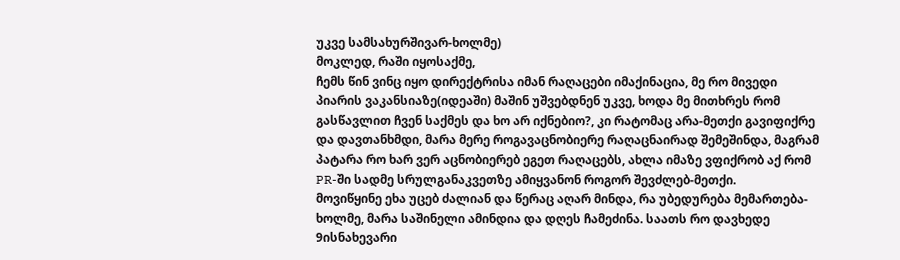უკვე სამსახურშივარ-ხოლმე)
მოკლედ, რაში იყოსაქმე,
ჩემს წინ ვინც იყო დირექტრისა იმან რაღაცები იმაქინაცია, მე რო მივედი პიარის ვაკანსიაზე(იდეაში) მაშინ უშვებდნენ უკვე, ხოდა მე მითხრეს რომ გასწავლით ჩვენ საქმეს და ხო არ იქნებიო?, კი რატომაც არა-მეთქი გავიფიქრე და დავთანხმდი, მარა მერე როგავაცნობიერე რაღაცნაირად შემეშინდა, მაგრამ პატარა რო ხარ ვერ აცნობიერებ ეგეთ რაღაცებს, ახლა იმაზე ვფიქრობ აქ რომ PR-ში სადმე სრულგანაკვეთზე ამიყვანონ როგორ შევძლებ-მეთქი.
მოვიწყინე ეხა უცებ ძალიან და წერაც აღარ მინდა, რა უბედურება მემართება-ხოლმე, მარა საშინელი ამინდია და დღეს ჩამეძინა. საათს რო დავხედე 9ისნახევარი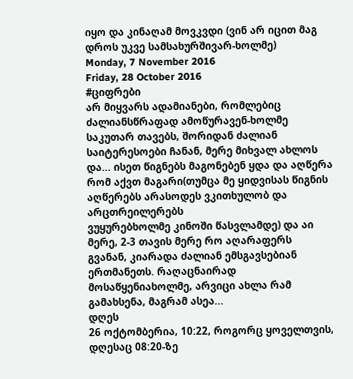იყო და კინაღამ მოვკვდი (ვინ არ იცით მაგ დროს უკვე სამსახურშივარ-ხოლმე)
Monday, 7 November 2016
Friday, 28 October 2016
#ციფრები
არ მიყვარს ადამიანები, რომლებიც ძალიანსწრაფად ამოწურავენ-ხოლმე საკუთარ თავებს, შორიდან ძალიან საიტერესოები ჩანან, მერე მიხვალ ახლოს და... ისეთ წიგნებს მაგონებენ ყდა და აღწერა რომ აქვთ მაგარი(თუმცა მე ყიდვისას წიგნის აღწერებს არასოდეს ვკითხულობ და არცთრეილერებს
ვუყურებხოლმე კინოში წასვლამდე) და აი მერე, 2-3 თავის მერე რო აღარაფერს
გვანან, კიარადა ძალიან ემსგავსებიან ერთმანეთს. რაღაცნაირად
მოსაწყენიახოლმე, არვიცი ახლა რამ გამახსენა, მაგრამ ასეა...
დღეს
26 ოქტომბერია, 10:22, როგორც ყოველთვის, დღესაც 08:20-ზე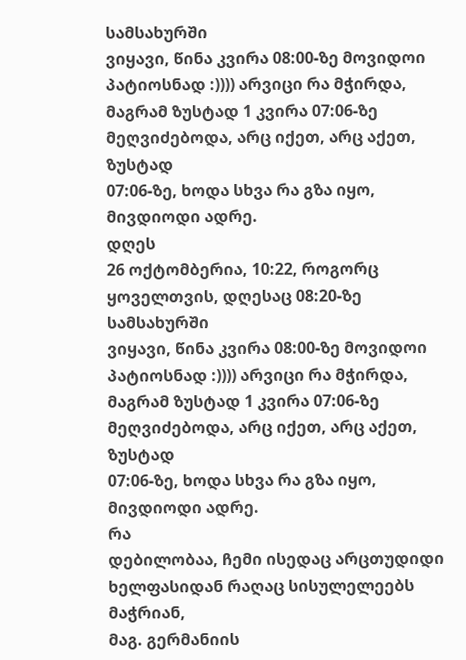სამსახურში
ვიყავი, წინა კვირა 08:00-ზე მოვიდოი პატიოსნად :)))) არვიცი რა მჭირდა,
მაგრამ ზუსტად 1 კვირა 07:06-ზე მეღვიძებოდა, არც იქეთ, არც აქეთ, ზუსტად
07:06-ზე, ხოდა სხვა რა გზა იყო, მივდიოდი ადრე.
დღეს
26 ოქტომბერია, 10:22, როგორც ყოველთვის, დღესაც 08:20-ზე სამსახურში
ვიყავი, წინა კვირა 08:00-ზე მოვიდოი პატიოსნად :)))) არვიცი რა მჭირდა,
მაგრამ ზუსტად 1 კვირა 07:06-ზე მეღვიძებოდა, არც იქეთ, არც აქეთ, ზუსტად
07:06-ზე, ხოდა სხვა რა გზა იყო, მივდიოდი ადრე.
რა
დებილობაა, ჩემი ისედაც არცთუდიდი ხელფასიდან რაღაც სისულელეებს მაჭრიან,
მაგ. გერმანიის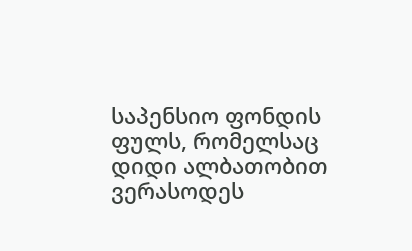საპენსიო ფონდის ფულს, რომელსაც დიდი ალბათობით ვერასოდეს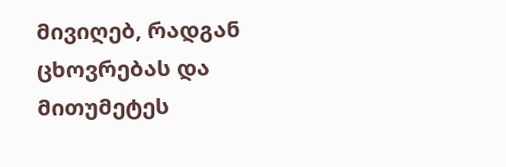მივიღებ, რადგან ცხოვრებას და მითუმეტეს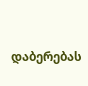დაბერებას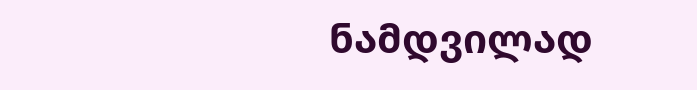ნამდვილად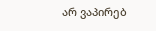არ ვაპირებ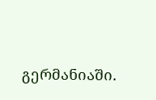გერმანიაში.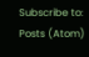Subscribe to:
Posts (Atom)